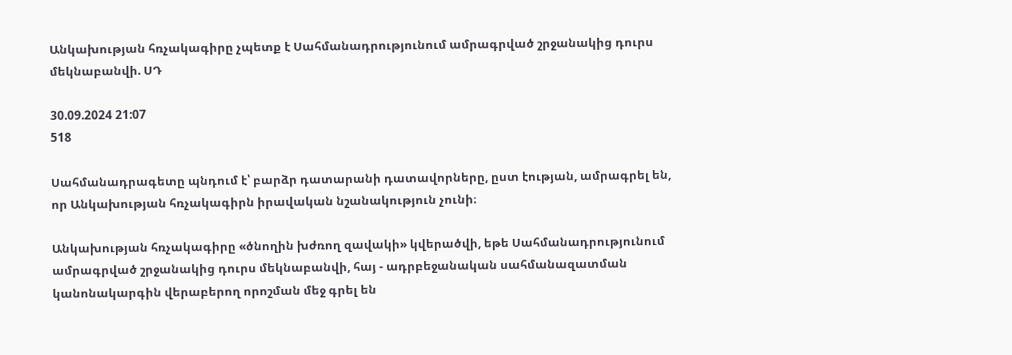Անկախության հռչակագիրը չպետք է Սահմանադրությունում ամրագրված շրջանակից դուրս մեկնաբանվի. ՍԴ

30.09.2024 21:07
518

Սահմանադրագետը պնդում է՝ բարձր դատարանի դատավորները, ըստ էության, ամրագրել են, որ Անկախության հռչակագիրն իրավական նշանակություն չունի։

Անկախության հռչակագիրը «ծնողին խժռող զավակի» կվերածվի, եթե Սահմանադրությունում ամրագրված շրջանակից դուրս մեկնաբանվի, հայ - ադրբեջանական սահմանազատման կանոնակարգին վերաբերող որոշման մեջ գրել են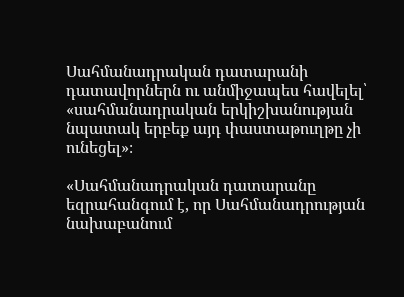Սահմանադրական դատարանի դատավորներն ու անմիջապես հավելել՝ «սահմանադրական երկիշխանության նպատակ երբեք այդ փաստաթուղթը չի ունեցել»։

«Սահմանադրական դատարանը եզրահանգում է, որ Սահմանադրության նախաբանում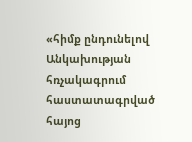«հիմք ընդունելով Անկախության հռչակագրում հաստատագրված հայոց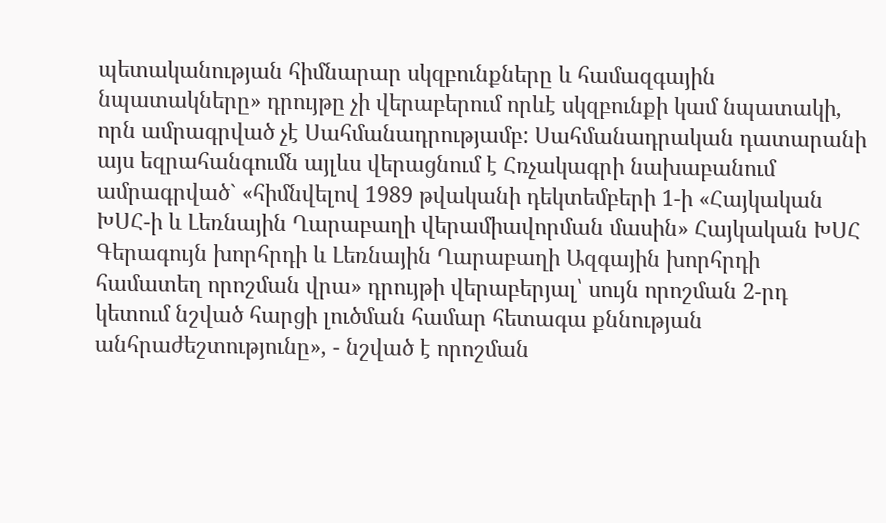պետականության հիմնարար սկզբունքները և համազգային
նպատակները» դրույթը չի վերաբերում որևէ սկզբունքի կամ նպատակի, որն ամրագրված չէ Սահմանադրությամբ: Սահմանադրական դատարանի այս եզրահանգումն այլևս վերացնում է Հռչակագրի նախաբանում ամրագրված` «հիմնվելով 1989 թվականի դեկտեմբերի 1-ի «Հայկական ԽՍՀ-ի և Լեռնային Ղարաբաղի վերամիավորման մասին» Հայկական ԽՍՀ Գերագույն խորհրդի և Լեռնային Ղարաբաղի Ազգային խորհրդի համատեղ որոշման վրա» դրույթի վերաբերյալ՝ սույն որոշման 2-րդ կետում նշված հարցի լուծման համար հետագա քննության անհրաժեշտությունը», - նշված է որոշման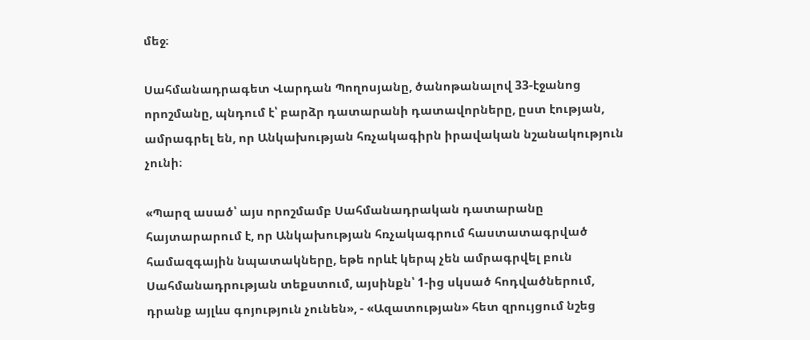մեջ։

Սահմանադրագետ Վարդան Պողոսյանը, ծանոթանալով 33-էջանոց որոշմանը, պնդում է՝ բարձր դատարանի դատավորները, ըստ էության, ամրագրել են, որ Անկախության հռչակագիրն իրավական նշանակություն չունի։

«Պարզ ասած՝ այս որոշմամբ Սահմանադրական դատարանը հայտարարում է, որ Անկախության հռչակագրում հաստատագրված համազգային նպատակները, եթե որևէ կերպ չեն ամրագրվել բուն Սահմանադրության տեքստում, այսինքն՝ 1-ից սկսած հոդվածներում, դրանք այլևս գոյություն չունեն», - «Ազատության» հետ զրույցում նշեց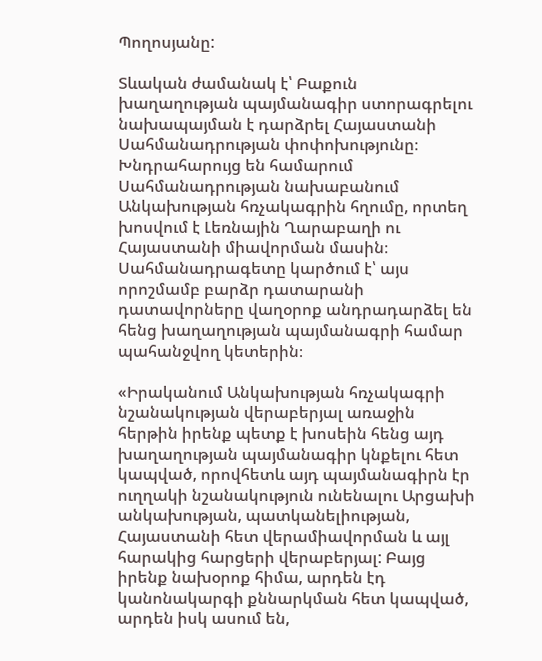Պողոսյանը:

Տևական ժամանակ է՝ Բաքուն խաղաղության պայմանագիր ստորագրելու նախապայման է դարձրել Հայաստանի Սահմանադրության փոփոխությունը։ Խնդրահարույց են համարում Սահմանադրության նախաբանում Անկախության հռչակագրին հղումը, որտեղ խոսվում է Լեռնային Ղարաբաղի ու Հայաստանի միավորման մասին։ Սահմանադրագետը կարծում է՝ այս որոշմամբ բարձր դատարանի դատավորները վաղօրոք անդրադարձել են հենց խաղաղության պայմանագրի համար պահանջվող կետերին։

«Իրականում Անկախության հռչակագրի նշանակության վերաբերյալ առաջին հերթին իրենք պետք է խոսեին հենց այդ խաղաղության պայմանագիր կնքելու հետ կապված, որովհետև այդ պայմանագիրն էր ուղղակի նշանակություն ունենալու Արցախի անկախության, պատկանելիության, Հայաստանի հետ վերամիավորման և այլ հարակից հարցերի վերաբերյալ: Բայց իրենք նախօրոք հիմա, արդեն էդ կանոնակարգի քննարկման հետ կապված, արդեն իսկ ասում են,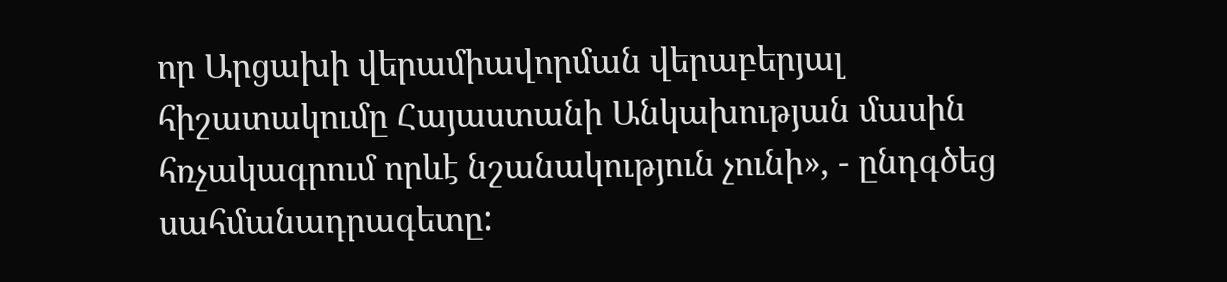որ Արցախի վերամիավորման վերաբերյալ հիշատակումը Հայաստանի Անկախության մասին հռչակագրում որևէ նշանակություն չունի», - ընդգծեց սահմանադրագետը: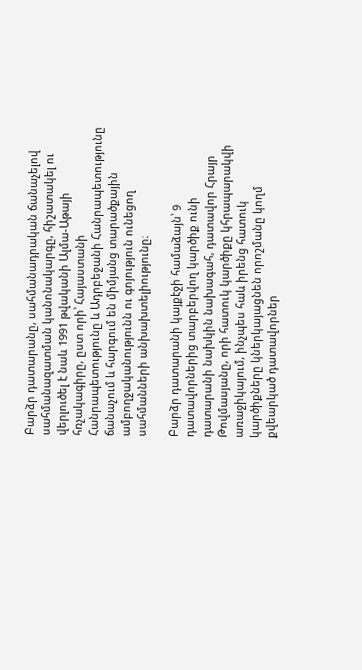Բարձր դատարանը, սահմանադրական ճանաչելով սահմանազատման կանոնակարգը, հիշատակել ու վերլուծել է նաև 1991 թվականի Ալմա-Աթայի հռչակագիրը, ըստ որի՝ Հայաստանի Հանրապետությունը և Ադրբեջանի Հանրապետությունը ճանաչում և հարգում են միմյանց տարածքային ամբողջականությունն ու գոյություն ունեցող սահմանների անխախտելիությունը։

Բարձր դատարանի կայքէջի համաձայն՝ 9 դատավորներից տարբերվող կարծիք ունի դատարանի նախկին նախագահ, դատավոր Հրայր Թովմասյանը, որի հատուկ կարծիքը կհրապարակվի առաջիկայում, ինչպես հաև իրենց հատուկ կարծիքները կներկայացնեն որոշմանը կողմ քվեարկած դատավորներ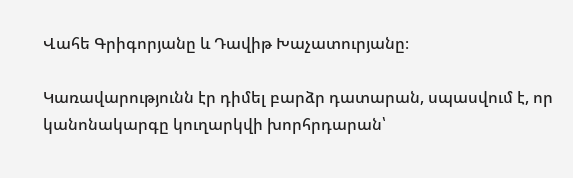Վահե Գրիգորյանը և Դավիթ Խաչատուրյանը։

Կառավարությունն էր դիմել բարձր դատարան, սպասվում է, որ կանոնակարգը կուղարկվի խորհրդարան՝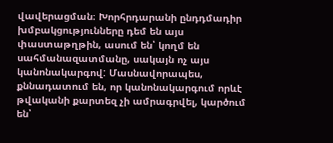վավերացման։ Խորհրդարանի ընդդմադիր խմբակցությունները դեմ են այս փաստաթղթին, ասում են՝ կողմ են սահմանազատմանը, սակայն ոչ այս կանոնակարգով: Մասնավորապես, քննադատում են, որ կանոնակարգում որևէ թվականի քարտեզ չի ամրագրվել, կարծում են՝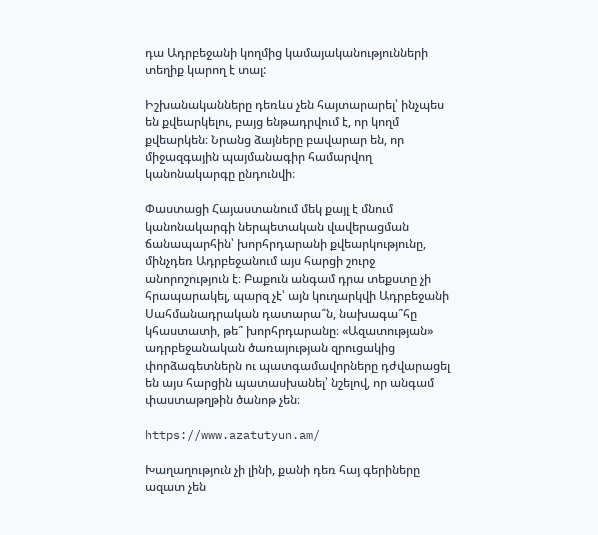դա Ադրբեջանի կողմից կամայականությունների տեղիք կարող է տալ:

Իշխանականները դեռևս չեն հայտարարել՝ ինչպես են քվեարկելու, բայց ենթադրվում է, որ կողմ քվեարկեն։ Նրանց ձայները բավարար են, որ միջազգային պայմանագիր համարվող կանոնակարգը ընդունվի։

Փաստացի Հայաստանում մեկ քայլ է մնում կանոնակարգի ներպետական վավերացման ճանապարհին՝ խորհրդարանի քվեարկությունը, մինչդեռ Ադրբեջանում այս հարցի շուրջ անորոշություն է։ Բաքուն անգամ դրա տեքստը չի հրապարակել, պարզ չէ՝ այն կուղարկվի Ադրբեջանի Սահմանադրական դատարա՞ն, նախագա՞հը կհաստատի, թե՞ խորհրդարանը։ «Ազատության» ադրբեջանական ծառայության զրուցակից փորձագետներն ու պատգամավորները դժվարացել են այս հարցին պատասխանել՝ նշելով, որ անգամ փաստաթղթին ծանոթ չեն։

https://www.azatutyun.am/

Խաղաղություն չի լինի, քանի դեռ հայ գերիները ազատ չեն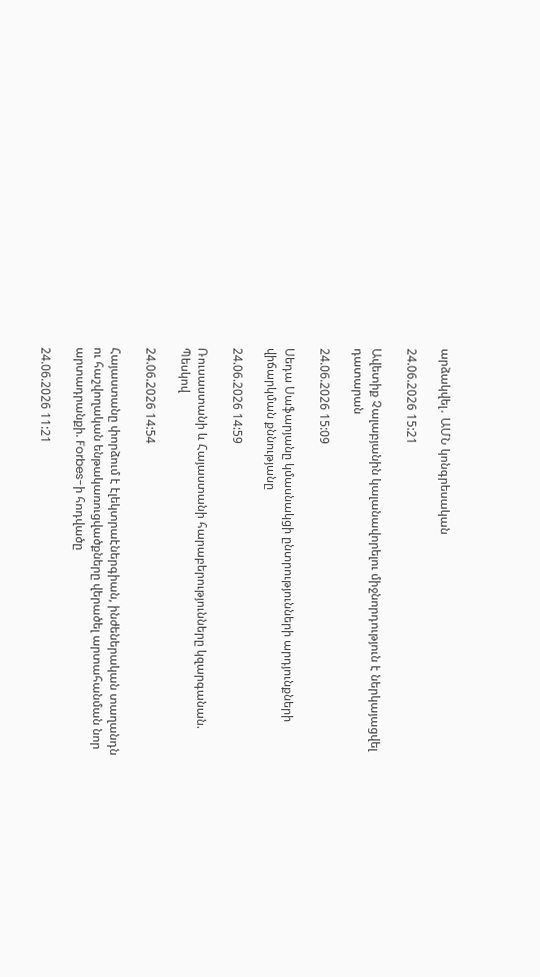արձակվել․ ԱՄՆ կոնգրեսական

24.06.2026 15:21

Ավետիք Չալաբյանին կալանավորելու միջնորդություն է ներկայացվել դատարան

24.06.2026 15:09

Սեդա Սաֆարյանը կմասնակցի ընտրությունների արդյունքների վիճարկման քննությանը

24.06.2026 14:59

Ռուսաստանի և Հայաստանի հարաբերությունները կզարգանան. Պեսկով

24.06.2026 14:54

Հայաստանը փորձում է էլեկտրաէներգիան, ինժեներական տաղանդն ու հաշվողական ենթակառուցվածքները վերածել արտահանման նոր արտադրանքի. Forbes-ի հոդվածը

24.06.2026 11:21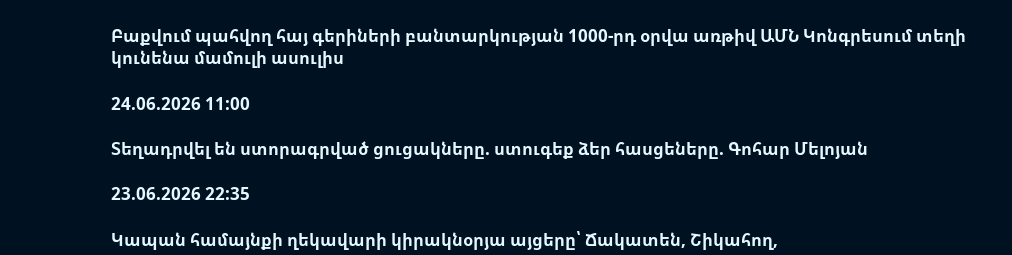Բաքվում պահվող հայ գերիների բանտարկության 1000-րդ օրվա առթիվ ԱՄՆ Կոնգրեսում տեղի կունենա մամուլի ասուլիս

24.06.2026 11:00

Տեղադրվել են ստորագրված ցուցակները. ստուգեք ձեր հասցեները. Գոհար Մելոյան

23.06.2026 22:35

Կապան համայնքի ղեկավարի կիրակնօրյա այցերը՝ Ճակատեն, Շիկահող,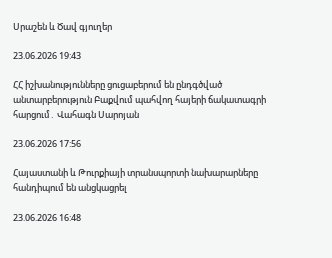Սրաշեն և Ծավ գյուղեր

23.06.2026 19:43

ՀՀ իշխանությունները ցուցաբերում են ընդգծված անտարբերություն Բաքվում պահվող հայերի ճակատագրի հարցում․ Վահագն Սարոյան

23.06.2026 17:56

Հայաստանի և Թուրքիայի տրանսպորտի նախարարները հանդիպում են անցկացրել

23.06.2026 16:48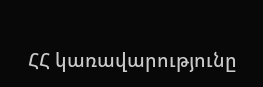ՀՀ կառավարությունը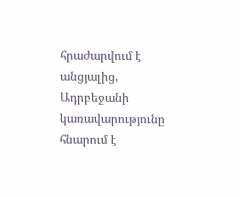հրաժարվում է անցյալից, Ադրբեջանի կառավարությունը հնարում է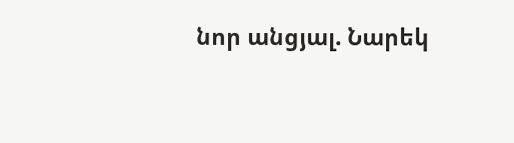նոր անցյալ. Նարեկ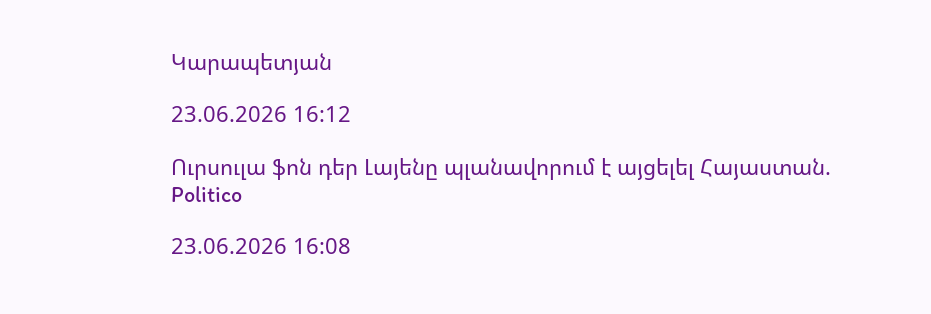Կարապետյան

23.06.2026 16:12

Ուրսուլա ֆոն դեր Լայենը պլանավորում է այցելել Հայաստան. Politico

23.06.2026 16:08